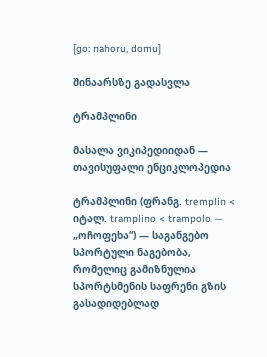[go: nahoru, domu]

შინაარსზე გადასვლა

ტრამპლინი

მასალა ვიკიპედიიდან — თავისუფალი ენციკლოპედია

ტრამპლინი (ფრანგ. tremplin < იტალ. tramplino < trampolo — „ოჩოფეხა“) — საგანგებო სპორტული ნაგებობა, რომელიც გამიზნულია სპორტსმენის საფრენი გზის გასადიდებლად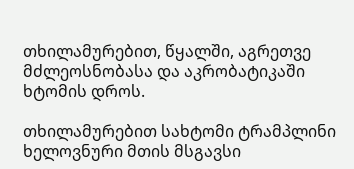თხილამურებით, წყალში, აგრეთვე მძლეოსნობასა და აკრობატიკაში ხტომის დროს.

თხილამურებით სახტომი ტრამპლინი ხელოვნური მთის მსგავსი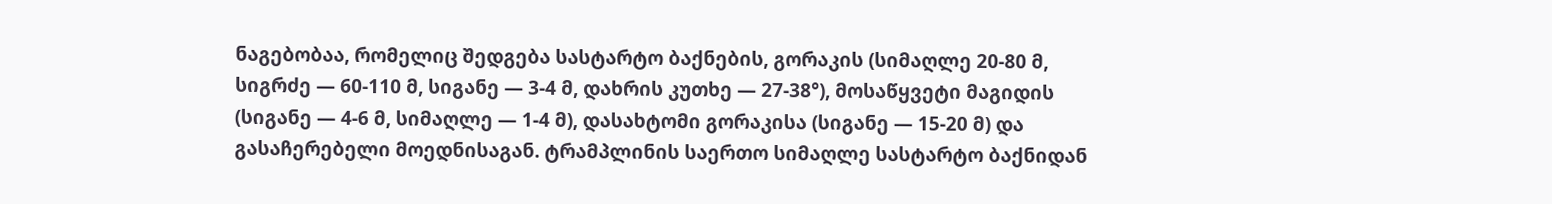ნაგებობაა, რომელიც შედგება სასტარტო ბაქნების, გორაკის (სიმაღლე 20-80 მ, სიგრძე — 60-110 მ, სიგანე — 3-4 მ, დახრის კუთხე — 27-38°), მოსაწყვეტი მაგიდის (სიგანე — 4-6 მ, სიმაღლე — 1-4 მ), დასახტომი გორაკისა (სიგანე — 15-20 მ) და გასაჩერებელი მოედნისაგან. ტრამპლინის საერთო სიმაღლე სასტარტო ბაქნიდან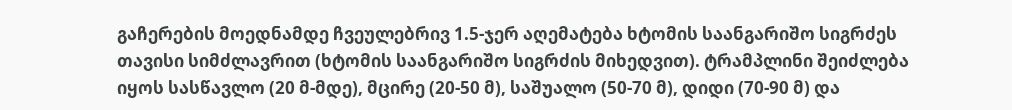გაჩერების მოედნამდე ჩვეულებრივ 1.5-ჯერ აღემატება ხტომის საანგარიშო სიგრძეს თავისი სიმძლავრით (ხტომის საანგარიშო სიგრძის მიხედვით). ტრამპლინი შეიძლება იყოს სასწავლო (20 მ-მდე), მცირე (20-50 მ), საშუალო (50-70 მ), დიდი (70-90 მ) და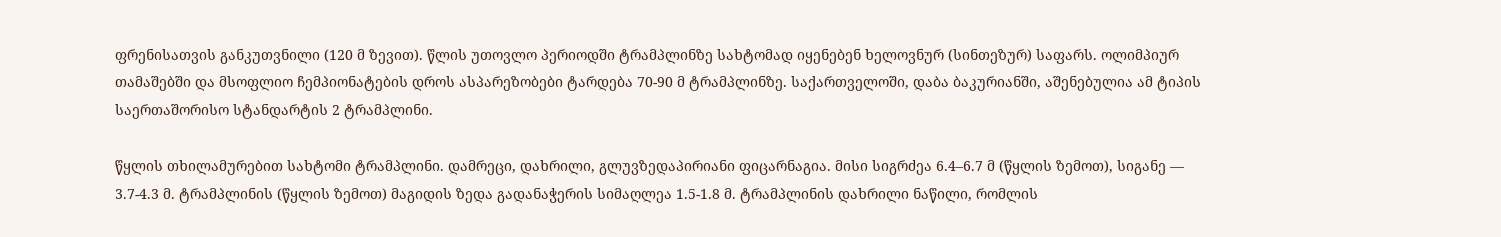ფრენისათვის განკუთვნილი (120 მ ზევით). წლის უთოვლო პერიოდში ტრამპლინზე სახტომად იყენებენ ხელოვნურ (სინთეზურ) საფარს. ოლიმპიურ თამაშებში და მსოფლიო ჩემპიონატების დროს ასპარეზობები ტარდება 70-90 მ ტრამპლინზე. საქართველოში, დაბა ბაკურიანში, აშენებულია ამ ტიპის საერთაშორისო სტანდარტის 2 ტრამპლინი.

წყლის თხილამურებით სახტომი ტრამპლინი. დამრეცი, დახრილი, გლუვზედაპირიანი ფიცარნაგია. მისი სიგრძეა 6.4–6.7 მ (წყლის ზემოთ), სიგანე — 3.7-4.3 მ. ტრამპლინის (წყლის ზემოთ) მაგიდის ზედა გადანაჭერის სიმაღლეა 1.5-1.8 მ. ტრამპლინის დახრილი ნაწილი, რომლის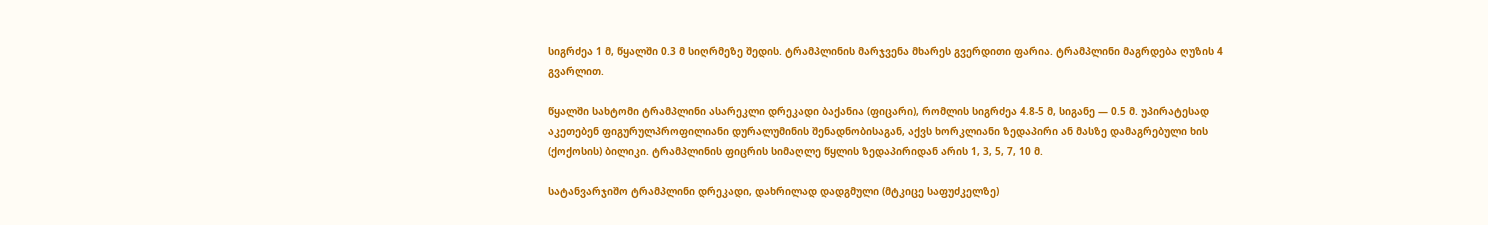სიგრძეა 1 მ, წყალში 0.3 მ სიღრმეზე შედის. ტრამპლინის მარჯვენა მხარეს გვერდითი ფარია. ტრამპლინი მაგრდება ღუზის 4 გვარლით.

წყალში სახტომი ტრამპლინი ასარეკლი დრეკადი ბაქანია (ფიცარი), რომლის სიგრძეა 4.8-5 მ, სიგანე — 0.5 მ. უპირატესად აკეთებენ ფიგურულპროფილიანი დურალუმინის შენადნობისაგან, აქვს ხორკლიანი ზედაპირი ან მასზე დამაგრებული ხის (ქოქოსის) ბილიკი. ტრამპლინის ფიცრის სიმაღლე წყლის ზედაპირიდან არის 1, 3, 5, 7, 10 მ.

სატანვარჯიშო ტრამპლინი დრეკადი, დახრილად დადგმული (მტკიცე საფუძკელზე)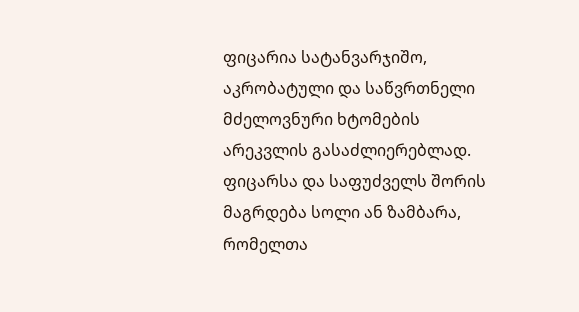ფიცარია სატანვარჯიშო, აკრობატული და საწვრთნელი მძელოვნური ხტომების არეკვლის გასაძლიერებლად. ფიცარსა და საფუძველს შორის მაგრდება სოლი ან ზამბარა, რომელთა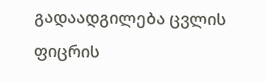გადაადგილება ცვლის ფიცრის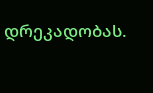დრეკადობას.